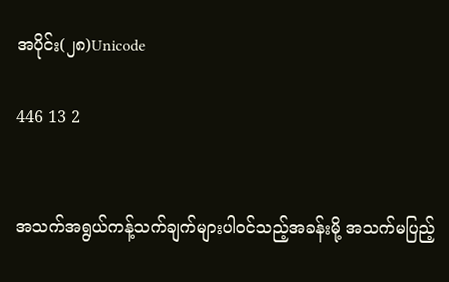အပိုင်း(၂၈)Unicode

446 13 2


အသက်အရွယ်ကန့်သက်ချက်များပါဝင်သည့်အခန်းမို့ အသက်မပြည့်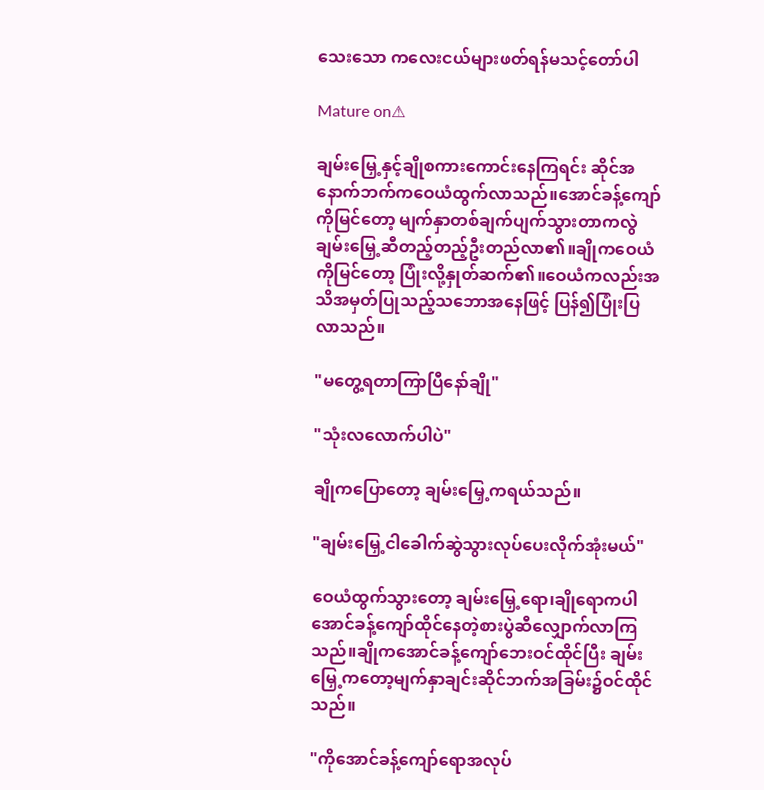သေးသော ကလေးငယ်များဖတ်ရန်မသင့်တော်ပါ

Mature on⚠

ချမ်းမြှေ့နှင့်ချိုစကားကောင်းနေကြရင်း ဆိုင်အနောက်ဘက်ကဝေယံထွက်လာသည်။အောင်ခန့်ကျော်ကိုမြင်တော့ မျက်နှာတစ်ချက်ပျက်သွားတာကလွဲ ချမ်းမြှေ့ဆီတည့်တည့်ဦးတည်လာ၏။ချိုကဝေယံကိုမြင်တော့ ပြုံးလို့နှုတ်ဆက်၏။ဝေယံကလည်းအသိအမှတ်ပြုသည့်သဘောအနေဖြင့် ပြန်၍ပြုံးပြလာသည်။

"မတွေ့ရတာကြာပြီနော်ချို"

"သုံးလလောက်ပါပဲ"

ချိုကပြောတော့ ချမ်းမြှေ့ကရယ်သည်။

"ချမ်းမြှေ့ငါခေါက်ဆွဲသွားလုပ်ပေးလိုက်အုံးမယ်"

ဝေယံထွက်သွားတော့ ချမ်းမြှေ့ရော၊ချိုရောကပါ အောင်ခန့်ကျော်ထိုင်နေတဲ့စားပွဲဆီလျှောက်လာကြသည်။ချိုကအောင်ခန့်ကျော်ဘေးဝင်ထိုင်ပြီး ချမ်းမြှေ့ကတော့မျက်နှာချင်းဆိုင်ဘက်အခြမ်း၌ဝင်ထိုင်သည်။

"ကိုအောင်ခန့်ကျော်ရောအလုပ်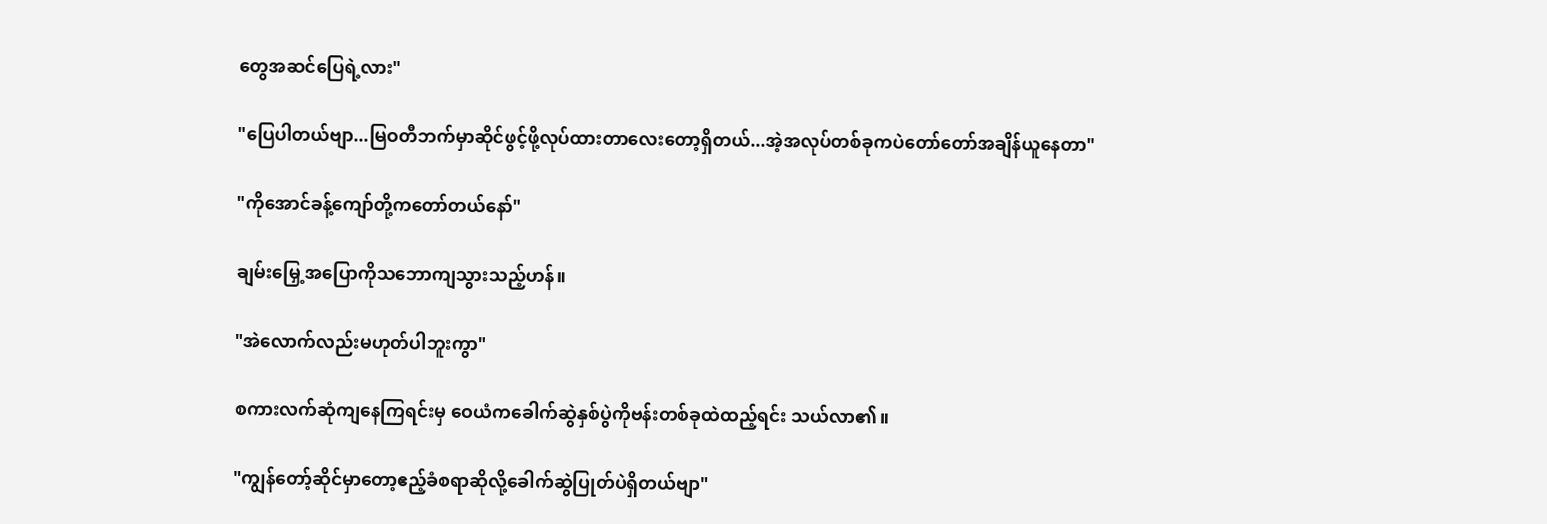တွေအဆင်ပြေရဲ့လား"

"ပြေပါတယ်ဗျာ...မြဝတီဘက်မှာဆိုင်ဖွင့်ဖို့လုပ်ထားတာလေးတော့ရှိတယ်...အဲ့အလုပ်တစ်ခုကပဲတော်တော်အချိန်ယူနေတာ"

"ကိုအောင်ခန့်ကျော်တို့ကတော်တယ်နော်"

ချမ်းမြှေ့အပြောကိုသဘောကျသွားသည့်ဟန်။

"အဲလောက်လည်းမဟုတ်ပါဘူးကွာ"

စကားလက်ဆုံကျနေကြရင်းမှ ဝေယံကခေါက်ဆွဲနှစ်ပွဲကိုဗန်းတစ်ခုထဲထည့်ရင်း သယ်လာ၏။

"ကျွန်တော့်ဆိုင်မှာတော့ဧည့်ခံစရာဆိုလို့ခေါက်ဆွဲပြုတ်ပဲရှိတယ်ဗျာ"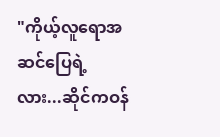"ကိုယ့်လူရောအဆင်ပြေရဲ့လား...ဆိုင်ကဝန်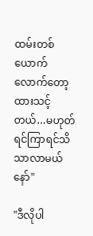ထမ်းတစ်ယောက်လောက်တော့ထားသင့်တယ်...မဟုတ်ရင်ကြာရင်သိသာလာမယ်နော်"

"ဒီလိုပါ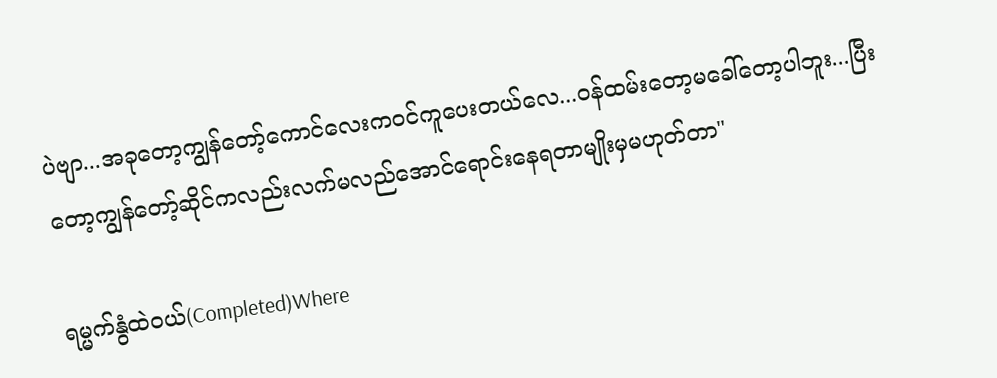ပဲဗျာ...အခုတော့ကျွန်တော့်ကောင်လေးကဝင်ကူပေးတယ်လေ...ဝန်ထမ်းတော့မခေါ်တော့ပါဘူး...ပြီးတော့ကျွန်တော့်ဆိုင်ကလည်းလက်မလည်အောင်ရောင်းနေရတာမျိုးမှမဟုတ်တာ"

ရမ္မက်နွံထဲဝယ်(Completed)Where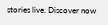stories live. Discover now